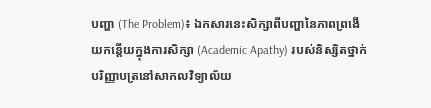បញ្ហា (The Problem)៖ ឯកសារនេះសិក្សាពីបញ្ហានៃភាពព្រងើយកន្តើយក្នុងការសិក្សា (Academic Apathy) របស់និស្សិតថ្នាក់បរិញ្ញាបត្រនៅសាកលវិទ្យាល័យ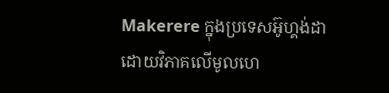Makerere ក្នុងប្រទេសអ៊ូហ្គង់ដា ដោយវិភាគលើមូលហេ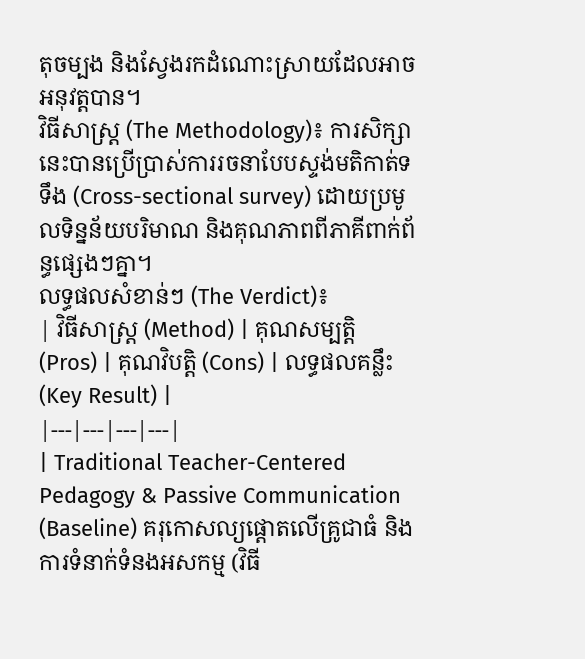តុចម្បង និងស្វែងរកដំណោះស្រាយដែលអាចអនុវត្តបាន។
វិធីសាស្ត្រ (The Methodology)៖ ការសិក្សានេះបានប្រើប្រាស់ការរចនាបែបស្ទង់មតិកាត់ទទឹង (Cross-sectional survey) ដោយប្រមូលទិន្នន័យបរិមាណ និងគុណភាពពីភាគីពាក់ព័ន្ធផ្សេងៗគ្នា។
លទ្ធផលសំខាន់ៗ (The Verdict)៖
| វិធីសាស្ត្រ (Method) | គុណសម្បត្តិ (Pros) | គុណវិបត្តិ (Cons) | លទ្ធផលគន្លឹះ (Key Result) |
|---|---|---|---|
| Traditional Teacher-Centered Pedagogy & Passive Communication (Baseline) គរុកោសល្យផ្តោតលើគ្រូជាធំ និងការទំនាក់ទំនងអសកម្ម (វិធី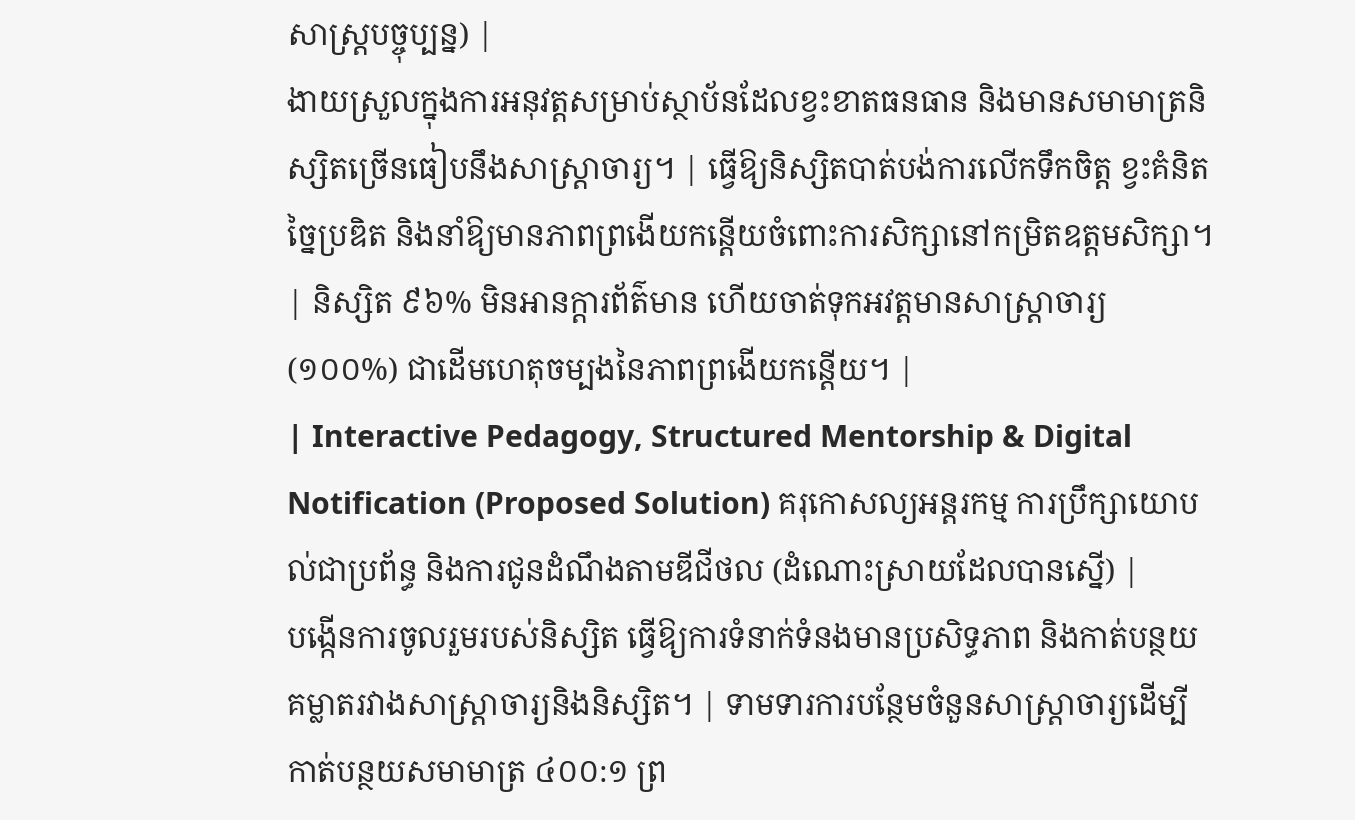សាស្ត្របច្ចុប្បន្ន) |
ងាយស្រួលក្នុងការអនុវត្តសម្រាប់ស្ថាប័នដែលខ្វះខាតធនធាន និងមានសមាមាត្រនិស្សិតច្រើនធៀបនឹងសាស្ត្រាចារ្យ។ | ធ្វើឱ្យនិស្សិតបាត់បង់ការលើកទឹកចិត្ត ខ្វះគំនិតច្នៃប្រឌិត និងនាំឱ្យមានភាពព្រងើយកន្តើយចំពោះការសិក្សានៅកម្រិតឧត្តមសិក្សា។ | និស្សិត ៩៦% មិនអានក្តារព័ត៌មាន ហើយចាត់ទុកអវត្តមានសាស្ត្រាចារ្យ (១០០%) ជាដើមហេតុចម្បងនៃភាពព្រងើយកន្តើយ។ |
| Interactive Pedagogy, Structured Mentorship & Digital Notification (Proposed Solution) គរុកោសល្យអន្តរកម្ម ការប្រឹក្សាយោបល់ជាប្រព័ន្ធ និងការជូនដំណឹងតាមឌីជីថល (ដំណោះស្រាយដែលបានស្នើ) |
បង្កើនការចូលរួមរបស់និស្សិត ធ្វើឱ្យការទំនាក់ទំនងមានប្រសិទ្ធភាព និងកាត់បន្ថយគម្លាតរវាងសាស្ត្រាចារ្យនិងនិស្សិត។ | ទាមទារការបន្ថែមចំនួនសាស្ត្រាចារ្យដើម្បីកាត់បន្ថយសមាមាត្រ ៤០០:១ ព្រ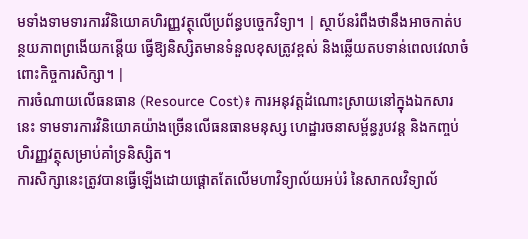មទាំងទាមទារការវិនិយោគហិរញ្ញវត្ថុលើប្រព័ន្ធបច្ចេកវិទ្យា។ | ស្ថាប័នរំពឹងថានឹងអាចកាត់បន្ថយភាពព្រងើយកន្តើយ ធ្វើឱ្យនិស្សិតមានទំនួលខុសត្រូវខ្ពស់ និងឆ្លើយតបទាន់ពេលវេលាចំពោះកិច្ចការសិក្សា។ |
ការចំណាយលើធនធាន (Resource Cost)៖ ការអនុវត្តដំណោះស្រាយនៅក្នុងឯកសារនេះ ទាមទារការវិនិយោគយ៉ាងច្រើនលើធនធានមនុស្ស ហេដ្ឋារចនាសម្ព័ន្ធរូបវន្ត និងកញ្ចប់ហិរញ្ញវត្ថុសម្រាប់គាំទ្រនិស្សិត។
ការសិក្សានេះត្រូវបានធ្វើឡើងដោយផ្តោតតែលើមហាវិទ្យាល័យអប់រំ នៃសាកលវិទ្យាល័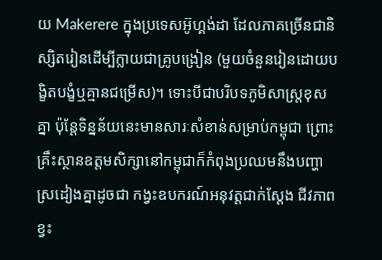យ Makerere ក្នុងប្រទេសអ៊ូហ្គង់ដា ដែលភាគច្រើនជានិស្សិតរៀនដើម្បីក្លាយជាគ្រូបង្រៀន (មួយចំនួនរៀនដោយបង្ខិតបង្ខំឬគ្មានជម្រើស)។ ទោះបីជាបរិបទភូមិសាស្ត្រខុសគ្នា ប៉ុន្តែទិន្នន័យនេះមានសារៈសំខាន់សម្រាប់កម្ពុជា ព្រោះគ្រឹះស្ថានឧត្តមសិក្សានៅកម្ពុជាក៏កំពុងប្រឈមនឹងបញ្ហាស្រដៀងគ្នាដូចជា កង្វះឧបករណ៍អនុវត្តជាក់ស្តែង ជីវភាពខ្វះ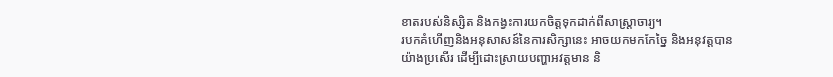ខាតរបស់និស្សិត និងកង្វះការយកចិត្តទុកដាក់ពីសាស្ត្រាចារ្យ។
របកគំហើញនិងអនុសាសន៍នៃការសិក្សានេះ អាចយកមកកែច្នៃ និងអនុវត្តបានយ៉ាងប្រសើរ ដើម្បីដោះស្រាយបញ្ហាអវត្តមាន និ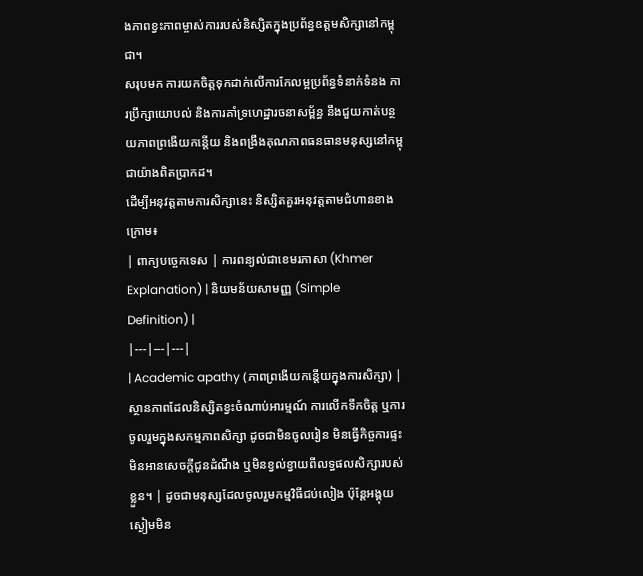ងភាពខ្វះភាពម្ចាស់ការរបស់និស្សិតក្នុងប្រព័ន្ធឧត្តមសិក្សានៅកម្ពុជា។
សរុបមក ការយកចិត្តទុកដាក់លើការកែលម្អប្រព័ន្ធទំនាក់ទំនង ការប្រឹក្សាយោបល់ និងការគាំទ្រហេដ្ឋារចនាសម្ព័ន្ធ នឹងជួយកាត់បន្ថយភាពព្រងើយកន្តើយ និងពង្រឹងគុណភាពធនធានមនុស្សនៅកម្ពុជាយ៉ាងពិតប្រាកដ។
ដើម្បីអនុវត្តតាមការសិក្សានេះ និស្សិតគួរអនុវត្តតាមជំហានខាងក្រោម៖
| ពាក្យបច្ចេកទេស | ការពន្យល់ជាខេមរភាសា (Khmer Explanation) | និយមន័យសាមញ្ញ (Simple Definition) |
|---|---|---|
| Academic apathy (ភាពព្រងើយកន្តើយក្នុងការសិក្សា) | ស្ថានភាពដែលនិស្សិតខ្វះចំណាប់អារម្មណ៍ ការលើកទឹកចិត្ត ឬការចូលរួមក្នុងសកម្មភាពសិក្សា ដូចជាមិនចូលរៀន មិនធ្វើកិច្ចការផ្ទះ មិនអានសេចក្តីជូនដំណឹង ឬមិនខ្វល់ខ្វាយពីលទ្ធផលសិក្សារបស់ខ្លួន។ | ដូចជាមនុស្សដែលចូលរួមកម្មវិធីជប់លៀង ប៉ុន្តែអង្គុយស្ងៀមមិន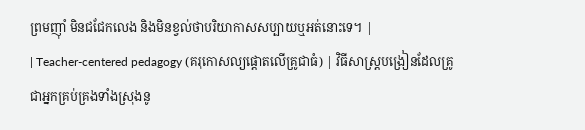ព្រមញ៉ាំ មិនជជែកលេង និងមិនខ្វល់ថាបរិយាកាសសប្បាយឬអត់នោះទេ។ |
| Teacher-centered pedagogy (គរុកោសល្យផ្តោតលើគ្រូជាធំ) | វិធីសាស្ត្របង្រៀនដែលគ្រូជាអ្នកគ្រប់គ្រងទាំងស្រុងនូ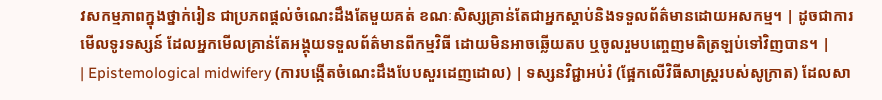វសកម្មភាពក្នុងថ្នាក់រៀន ជាប្រភពផ្តល់ចំណេះដឹងតែមួយគត់ ខណៈសិស្សគ្រាន់តែជាអ្នកស្តាប់និងទទួលព័ត៌មានដោយអសកម្ម។ | ដូចជាការមើលទូរទស្សន៍ ដែលអ្នកមើលគ្រាន់តែអង្គុយទទួលព័ត៌មានពីកម្មវិធី ដោយមិនអាចឆ្លើយតប ឬចូលរួមបញ្ចេញមតិត្រឡប់ទៅវិញបាន។ |
| Epistemological midwifery (ការបង្កើតចំណេះដឹងបែបសួរដេញដោល) | ទស្សនវិជ្ជាអប់រំ (ផ្អែកលើវិធីសាស្ត្ររបស់សូក្រាត) ដែលសា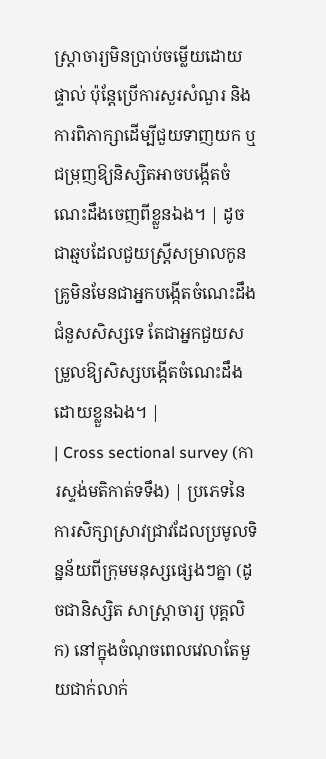ស្ត្រាចារ្យមិនប្រាប់ចម្លើយដោយផ្ទាល់ ប៉ុន្តែប្រើការសួរសំណួរ និងការពិភាក្សាដើម្បីជួយទាញយក ឬជម្រុញឱ្យនិស្សិតអាចបង្កើតចំណេះដឹងចេញពីខ្លួនឯង។ | ដូចជាឆ្មបដែលជួយស្ត្រីសម្រាលកូន គ្រូមិនមែនជាអ្នកបង្កើតចំណេះដឹងជំនួសសិស្សទេ តែជាអ្នកជួយសម្រួលឱ្យសិស្សបង្កើតចំណេះដឹងដោយខ្លួនឯង។ |
| Cross sectional survey (ការស្ទង់មតិកាត់ទទឹង) | ប្រភេទនៃការសិក្សាស្រាវជ្រាវដែលប្រមូលទិន្នន័យពីក្រុមមនុស្សផ្សេងៗគ្នា (ដូចជានិស្សិត សាស្ត្រាចារ្យ បុគ្គលិក) នៅក្នុងចំណុចពេលវេលាតែមួយជាក់លាក់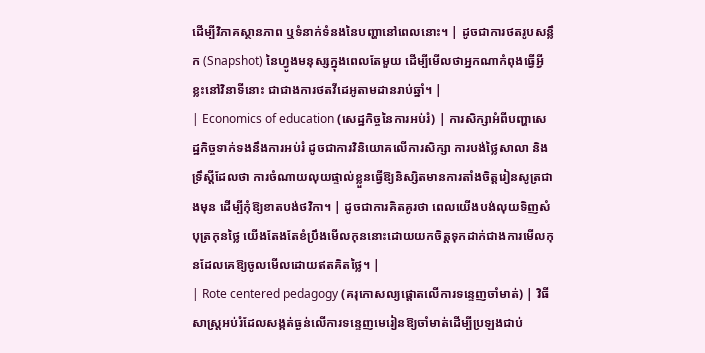ដើម្បីវិភាគស្ថានភាព ឬទំនាក់ទំនងនៃបញ្ហានៅពេលនោះ។ | ដូចជាការថតរូបសន្លឹក (Snapshot) នៃហ្វូងមនុស្សក្នុងពេលតែមួយ ដើម្បីមើលថាអ្នកណាកំពុងធ្វើអ្វីខ្លះនៅវិនាទីនោះ ជាជាងការថតវីដេអូតាមដានរាប់ឆ្នាំ។ |
| Economics of education (សេដ្ឋកិច្ចនៃការអប់រំ) | ការសិក្សាអំពីបញ្ហាសេដ្ឋកិច្ចទាក់ទងនឹងការអប់រំ ដូចជាការវិនិយោគលើការសិក្សា ការបង់ថ្លៃសាលា និងទ្រឹស្តីដែលថា ការចំណាយលុយផ្ទាល់ខ្លួនធ្វើឱ្យនិស្សិតមានការតាំងចិត្តរៀនសូត្រជាងមុន ដើម្បីកុំឱ្យខាតបង់ថវិកា។ | ដូចជាការគិតគូរថា ពេលយើងបង់លុយទិញសំបុត្រកុនថ្លៃ យើងតែងតែខំប្រឹងមើលកុននោះដោយយកចិត្តទុកដាក់ជាងការមើលកុនដែលគេឱ្យចូលមើលដោយឥតគិតថ្លៃ។ |
| Rote centered pedagogy (គរុកោសល្យផ្តោតលើការទន្ទេញចាំមាត់) | វិធីសាស្ត្រអប់រំដែលសង្កត់ធ្ងន់លើការទន្ទេញមេរៀនឱ្យចាំមាត់ដើម្បីប្រឡងជាប់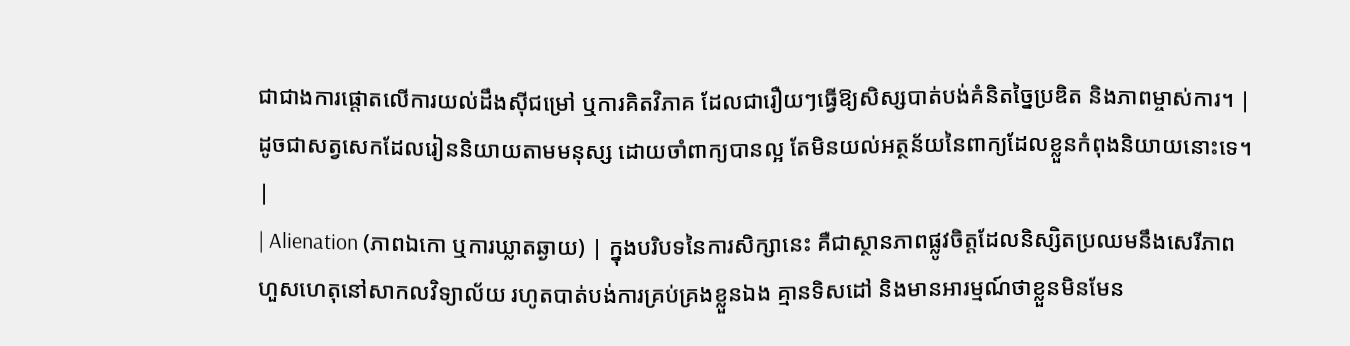ជាជាងការផ្តោតលើការយល់ដឹងស៊ីជម្រៅ ឬការគិតវិភាគ ដែលជារឿយៗធ្វើឱ្យសិស្សបាត់បង់គំនិតច្នៃប្រឌិត និងភាពម្ចាស់ការ។ | ដូចជាសត្វសេកដែលរៀននិយាយតាមមនុស្ស ដោយចាំពាក្យបានល្អ តែមិនយល់អត្ថន័យនៃពាក្យដែលខ្លួនកំពុងនិយាយនោះទេ។ |
| Alienation (ភាពឯកោ ឬការឃ្លាតឆ្ងាយ) | ក្នុងបរិបទនៃការសិក្សានេះ គឺជាស្ថានភាពផ្លូវចិត្តដែលនិស្សិតប្រឈមនឹងសេរីភាពហួសហេតុនៅសាកលវិទ្យាល័យ រហូតបាត់បង់ការគ្រប់គ្រងខ្លួនឯង គ្មានទិសដៅ និងមានអារម្មណ៍ថាខ្លួនមិនមែន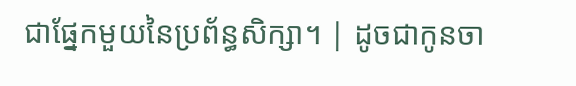ជាផ្នែកមួយនៃប្រព័ន្ធសិក្សា។ | ដូចជាកូនចា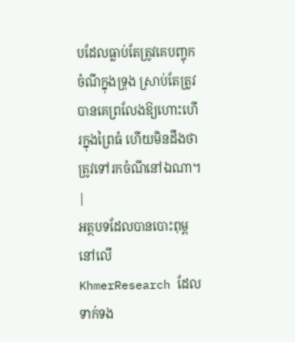បដែលធ្លាប់តែត្រូវគេបញ្ចុកចំណីក្នុងទ្រុង ស្រាប់តែត្រូវបានគេព្រលែងឱ្យហោះហើរក្នុងព្រៃធំ ហើយមិនដឹងថាត្រូវទៅរកចំណីនៅឯណា។ |
អត្ថបទដែលបានបោះពុម្ពនៅលើ KhmerResearch ដែលទាក់ទង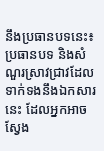នឹងប្រធានបទនេះ៖
ប្រធានបទ និងសំណួរស្រាវជ្រាវដែលទាក់ទងនឹងឯកសារនេះ ដែលអ្នកអាចស្វែង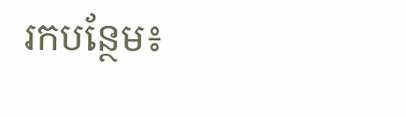រកបន្ថែម៖